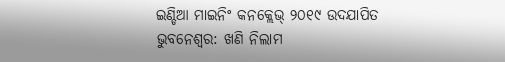ଇଣ୍ଡିଆ ମାଇନିଂ କନକ୍ଲେଭ୍ ୨୦୧୯ ଉଦଯାପିତ
ଭୁବନେଶ୍ୱର: ଖଣି ନିଲାମ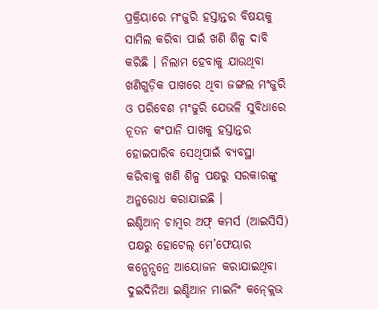ପ୍ରକ୍ରିୟାରେ ମଂଜୁରି ହସ୍ତାନ୍ତର ବିଷୟକୁ ସାମିଲ କରିବା ପାଇଁ ଖଣି ଶିଳ୍ପ ଦାବି କରିଛି । ନିଲାମ ହେବାକୁ ଯାଉଥିବା ଖଣିଗୁଡ଼ିକ ପାଖରେ ଥିବା ଜଙ୍ଗଲ ମଂଜୁରି ଓ ପରିବେଶ ମଂଜୁରି ଯେଭଳି ସୁବିଧାରେ ନୂତନ କଂପାନି ପାଖକୁ ହସ୍ତାନ୍ତର ହୋଇପାରିବ ସେଥିପାଇଁ ବ୍ୟବସ୍ଥା କରିବାକୁ ଖଣି ଶିଳ୍ପ ପକ୍ଷରୁ ସରକାରଙ୍କୁ ଅନୁରୋଧ କରାଯାଇଛି ।
ଇଣ୍ଡିଆନ୍ ଚାମ୍ବର ଅଫ୍ କମର୍ସ (ଆଇସିସି) ପକ୍ଷରୁ ହୋଟେଲ୍ ମେ’ଫେୟାର କନ୍ଭେନ୍ସନ୍ରେ ଆୟୋଜନ କରାଯାଇଥିବା ଦୁଇଦିନିଆ ଇଣ୍ଡିଆନ ମାଇନିଂ କନ୍କ୍ଲେଭ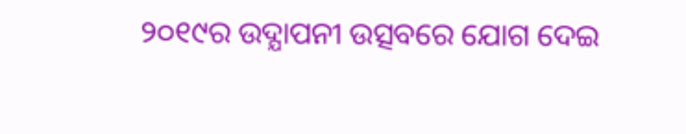୨୦୧୯ର ଉଦ୍ଯାପନୀ ଉତ୍ସବରେ ଯୋଗ ଦେଇ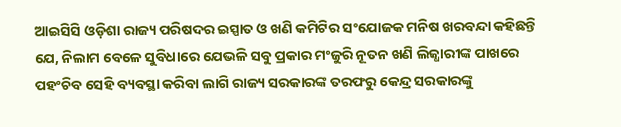ଆଇସିସି ଓଡ଼ିଶା ରାଜ୍ୟ ପରିଷଦର ଇସ୍ପାତ ଓ ଖଣି କମିଟିର ସଂଯୋଜକ ମନିଷ ଖରବନ୍ଦା କହିଛନ୍ତି ଯେ, ନିଲାମ ବେଳେ ସୁବିଧାରେ ଯେଭଳି ସବୁ ପ୍ରକାର ମଂଜୁରି ନୂତନ ଖଣି ଲିଜ୍ଧାରୀଙ୍କ ପାଖରେ ପହଂଚିବ ସେହି ବ୍ୟବସ୍ଥା କରିବା ଲାଗି ରାଜ୍ୟ ସରକାରଙ୍କ ତରଫରୁ କେନ୍ଦ୍ର ସରକାରଙ୍କୁ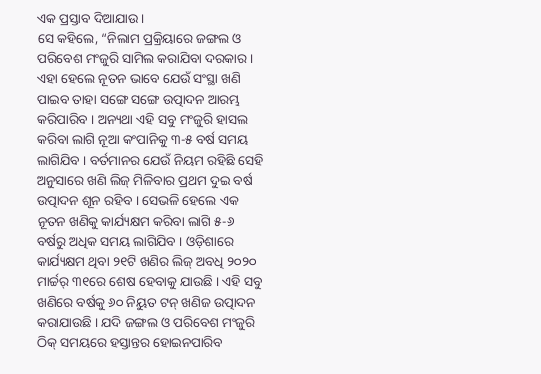ଏକ ପ୍ରସ୍ତାବ ଦିଆଯାଉ ।
ସେ କହିଲେ, “ନିଲାମ ପ୍ରକ୍ରିୟାରେ ଜଙ୍ଗଲ ଓ ପରିବେଶ ମଂଜୁରି ସାମିଲ କରାଯିବା ଦରକାର । ଏହା ହେଲେ ନୂତନ ଭାବେ ଯେଉଁ ସଂସ୍ଥା ଖଣି ପାଇବ ତାହା ସଙ୍ଗେ ସଙ୍ଗେ ଉତ୍ପାଦନ ଆରମ୍ଭ କରିପାରିବ । ଅନ୍ୟଥା ଏହି ସବୁ ମଂଜୁରି ହାସଲ କରିବା ଲାଗି ନୂଆ କଂପାନିକୁ ୩-୫ ବର୍ଷ ସମୟ ଲାଗିଯିବ । ବର୍ତମାନର ଯେଉଁ ନିୟମ ରହିଛି ସେହି ଅନୁସାରେ ଖଣି ଲିଜ୍ ମିଳିବାର ପ୍ରଥମ ଦୁଇ ବର୍ଷ ଉତ୍ପାଦନ ଶୂନ ରହିବ । ସେଭଳି ହେଲେ ଏକ ନୂତନ ଖଣିକୁ କାର୍ଯ୍ୟକ୍ଷମ କରିବା ଲାଗି ୫-୬ ବର୍ଷରୁ ଅଧିକ ସମୟ ଲାଗିଯିବ । ଓଡ଼ିଶାରେ କାର୍ଯ୍ୟକ୍ଷମ ଥିବା ୨୧ଟି ଖଣିର ଲିଜ୍ ଅବଧି ୨୦୨୦ ମାର୍ଚ୍ଚର୍ ୩୧ରେ ଶେଷ ହେବାକୁ ଯାଉଛି । ଏହି ସବୁ ଖଣିରେ ବର୍ଷକୁ ୬୦ ନିୟୁତ ଟନ୍ ଖଣିଜ ଉତ୍ପାଦନ କରାଯାଉଛି । ଯଦି ଜଙ୍ଗଲ ଓ ପରିବେଶ ମଂଜୁରି ଠିକ୍ ସମୟରେ ହସ୍ତାନ୍ତର ହୋଇନପାରିବ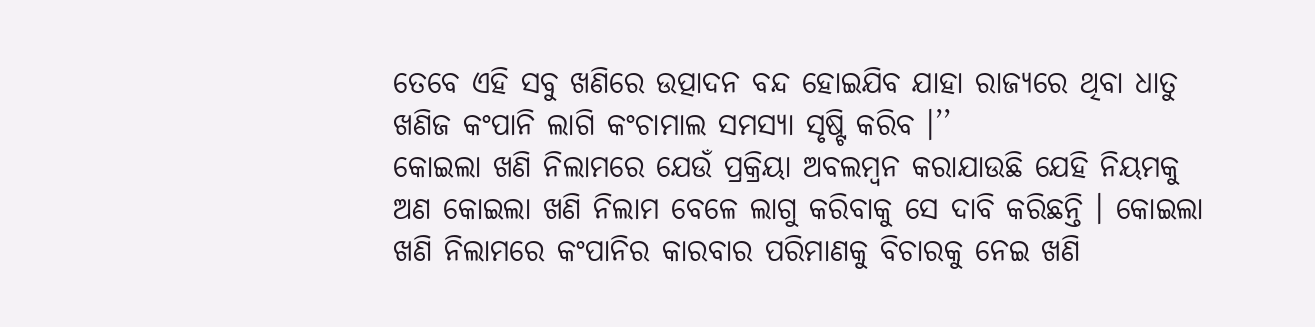ତେବେ ଏହି ସବୁ ଖଣିରେ ଉତ୍ପାଦନ ବନ୍ଦ ହୋଇଯିବ ଯାହା ରାଜ୍ୟରେ ଥିବା ଧାତୁ ଖଣିଜ କଂପାନି ଲାଗି କଂଚାମାଲ ସମସ୍ୟା ସୃଷ୍ଟି କରିବ ।’’
କୋଇଲା ଖଣି ନିଲାମରେ ଯେଉଁ ପ୍ରକ୍ରିୟା ଅବଲମ୍ବନ କରାଯାଉଛି ଯେହି ନିୟମକୁ ଅଣ କୋଇଲା ଖଣି ନିଲାମ ବେଳେ ଲାଗୁ କରିବାକୁ ସେ ଦାବି କରିଛନ୍ତି । କୋଇଲା ଖଣି ନିଲାମରେ କଂପାନିର କାରବାର ପରିମାଣକୁ ବିଚାରକୁ ନେଇ ଖଣି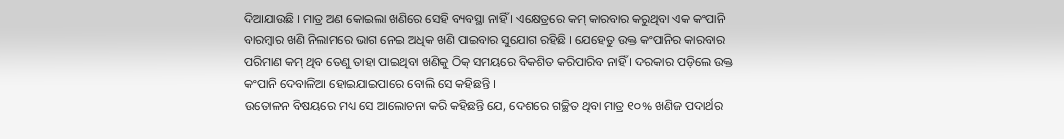ଦିଆଯାଉଛି । ମାତ୍ର ଅଣ କୋଇଲା ଖଣିରେ ସେହି ବ୍ୟବସ୍ଥା ନାହିଁ । ଏକ୍ଷେତ୍ରରେ କମ୍ କାରବାର କରୁଥିବା ଏକ କଂପାନି ବାରମ୍ବାର ଖଣି ନିଲାମରେ ଭାଗ ନେଇ ଅଧିକ ଖଣି ପାଇବାର ସୁଯୋଗ ରହିଛି । ଯେହେତୁ ଉକ୍ତ କଂପାନିର କାରବାର ପରିମାଣ କମ୍ ଥିବ ତେଣୁ ତାହା ପାଇଥିବା ଖଣିକୁ ଠିକ୍ ସମୟରେ ବିକଶିତ କରିପାରିବ ନାହିଁ । ଦରକାର ପଡ଼ିଲେ ଉକ୍ତ କଂପାନି ଦେବାଳିଆ ହୋଇଯାଇପାରେ ବୋଲି ସେ କହିଛନ୍ତି ।
ଉତୋଳନ ବିଷୟରେ ମଧ୍ୟ ସେ ଆଲୋଚନା କରି କହିଛନ୍ତି ଯେ, ଦେଶରେ ଗଚ୍ଛିତ ଥିବା ମାତ୍ର ୧୦% ଖଣିଜ ପଦାର୍ଥର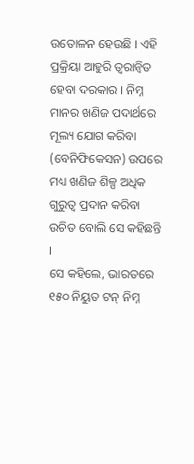ଉତୋଳନ ହେଉଛି । ଏହି ପ୍ରକ୍ରିୟା ଆହୁରି ତ୍ୱରାନ୍ୱିତ ହେବା ଦରକାର । ନିମ୍ନ ମାନର ଖଣିଜ ପଦାର୍ଥରେ ମୂଲ୍ୟ ଯୋଗ କରିବା (ବେନିଫିକେସନ) ଉପରେ ମଧ୍ୟ ଖଣିଜ ଶିଳ୍ପ ଅଧିକ ଗୁରୁତ୍ୱ ପ୍ରଦାନ କରିବା ଉଚିତ ବୋଲି ସେ କହିଛନ୍ତି ।
ସେ କହିଲେ, ଭାରତରେ ୧୫୦ ନିୟୁତ ଟନ୍ ନିମ୍ନ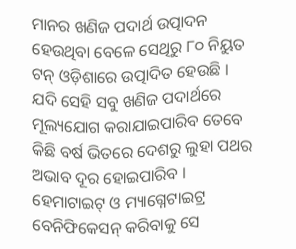ମାନର ଖଣିଜ ପଦାର୍ଥ ଉତ୍ପାଦନ ହେଉଥିବା ବେଳେ ସେଥିରୁ ୮୦ ନିୟୁତ ଟନ୍ ଓଡ଼ିଶାରେ ଉତ୍ପାଦିତ ହେଉଛି । ଯଦି ସେହି ସବୁ ଖଣିଜ ପଦାର୍ଥରେ ମୂଲ୍ୟଯୋଗ କରାଯାଇପାରିବ ତେବେ କିଛି ବର୍ଷ ଭିତରେ ଦେଶରୁ ଲୁହା ପଥର ଅଭାବ ଦୂର ହୋଇପାରିବ । ହେମାଟାଇଟ୍ ଓ ମ୍ୟାଗ୍ନେଟାଇଟ୍ର ବେନିଫିକେସନ୍ କରିବାକୁ ସେ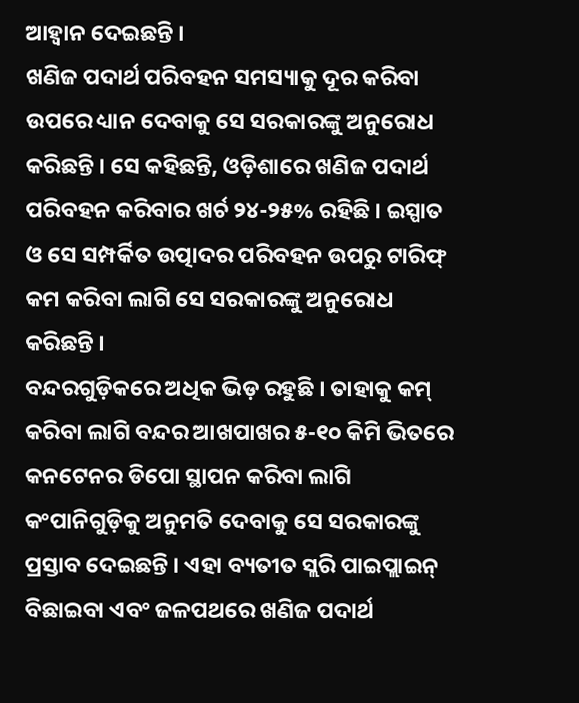ଆହ୍ୱାନ ଦେଇଛନ୍ତି ।
ଖଣିଜ ପଦାର୍ଥ ପରିବହନ ସମସ୍ୟାକୁ ଦୂର କରିବା ଉପରେ ଧ୍ୟାନ ଦେବାକୁ ସେ ସରକାରଙ୍କୁ ଅନୁରୋଧ କରିଛନ୍ତି । ସେ କହିଛନ୍ତି, ଓଡ଼ିଶାରେ ଖଣିଜ ପଦାର୍ଥ ପରିବହନ କରିବାର ଖର୍ଚ ୨୪-୨୫% ରହିଛି । ଇସ୍ପାତ ଓ ସେ ସମ୍ପର୍କିତ ଉତ୍ପାଦର ପରିବହନ ଉପରୁ ଟାରିଫ୍ କମ କରିବା ଲାଗି ସେ ସରକାରଙ୍କୁ ଅନୁରୋଧ କରିଛନ୍ତି ।
ବନ୍ଦରଗୁଡ଼ିକରେ ଅଧିକ ଭିଡ଼ ରହୁଛି । ତାହାକୁ କମ୍ କରିବା ଲାଗି ବନ୍ଦର ଆଖପାଖର ୫-୧୦ କିମି ଭିତରେ କନଟେନର ଡିପୋ ସ୍ଥାପନ କରିବା ଲାଗି କଂପାନିଗୁଡ଼ିକୁ ଅନୁମତି ଦେବାକୁ ସେ ସରକାରଙ୍କୁ ପ୍ରସ୍ତାବ ଦେଇଛନ୍ତି । ଏହା ବ୍ୟତୀତ ସ୍ଲରି ପାଇପ୍ଲାଇନ୍ ବିଛାଇବା ଏବଂ ଜଳପଥରେ ଖଣିଜ ପଦାର୍ଥ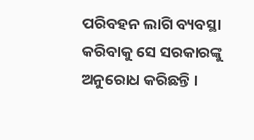ପରିବହନ ଲାଗି ବ୍ୟବସ୍ଥା କରିବାକୁ ସେ ସରକାରଙ୍କୁ ଅନୁରୋଧ କରିଛନ୍ତି ।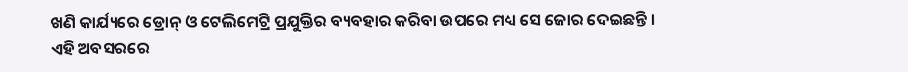ଖଣି କାର୍ଯ୍ୟରେ ଡ୍ରୋନ୍ ଓ ଟେଲିମେଟ୍ରି ପ୍ରଯୁକ୍ତିର ବ୍ୟବହାର କରିବା ଉପରେ ମଧ୍ୟ ସେ ଜୋର ଦେଇଛନ୍ତି ।
ଏହି ଅବସରରେ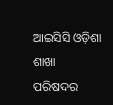ଆଇସିସି ଓଡ଼ିଶା ଶାଖା ପରିଷଦର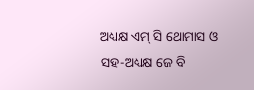ଅଧ୍ୟକ୍ଷ ଏମ୍ ସି ଥୋମାସ ଓ ସହ-ଅଧ୍ୟକ୍ଷ ଜେ ବି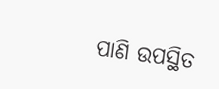ପାଣି ଉପସ୍ଥିତ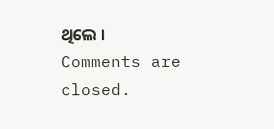ଥିଲେ ।
Comments are closed.